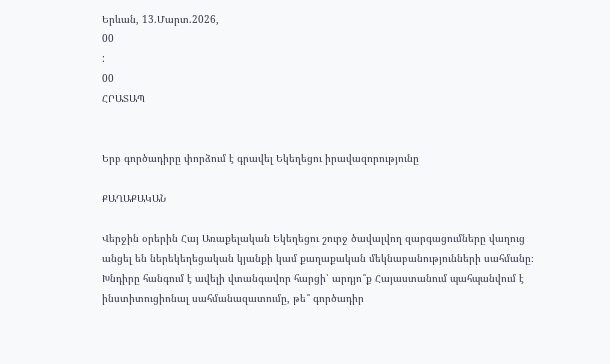Երևան, 13.Մարտ.2026,
00
:
00
ՀՐԱՏԱՊ


Երբ գործադիրը փորձում է գրավել Եկեղեցու իրավազորությունը

ՔԱՂԱՔԱԿԱՆ

Վերջին օրերին Հայ Առաքելական Եկեղեցու շուրջ ծավալվող զարգացումները վաղուց անցել են ներեկեղեցական կյանքի կամ քաղաքական մեկնաբանությունների սահմանը։ Խնդիրը հանգում է ավելի վտանգավոր հարցի՝ արդյո՞ք Հայաստանում պահպանվում է ինստիտուցիոնալ սահմանազատումը, թե՞ գործադիր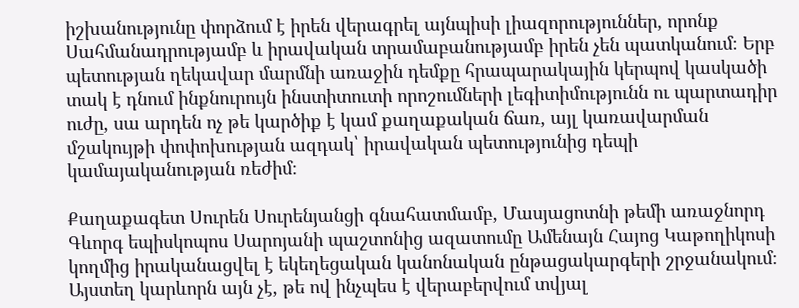իշխանությունը փորձում է իրեն վերագրել այնպիսի լիազորություններ, որոնք Սահմանադրությամբ և իրավական տրամաբանությամբ իրեն չեն պատկանում։ Երբ պետության ղեկավար մարմնի առաջին դեմքը հրապարակային կերպով կասկածի տակ է դնում ինքնուրույն ինստիտուտի որոշումների լեգիտիմությունն ու պարտադիր ուժը, սա արդեն ոչ թե կարծիք է կամ քաղաքական ճառ, այլ կառավարման մշակույթի փոփոխության ազդակ՝ իրավական պետությունից դեպի կամայականության ռեժիմ։

Քաղաքագետ Սուրեն Սուրենյանցի գնահատմամբ, Մասյացոտնի թեմի առաջնորդ Գևորգ եպիսկոպոս Սարոյանի պաշտոնից ազատումը Ամենայն Հայոց Կաթողիկոսի կողմից իրականացվել է եկեղեցական կանոնական ընթացակարգերի շրջանակում։ Այստեղ կարևորն այն չէ, թե ով ինչպես է վերաբերվում տվյալ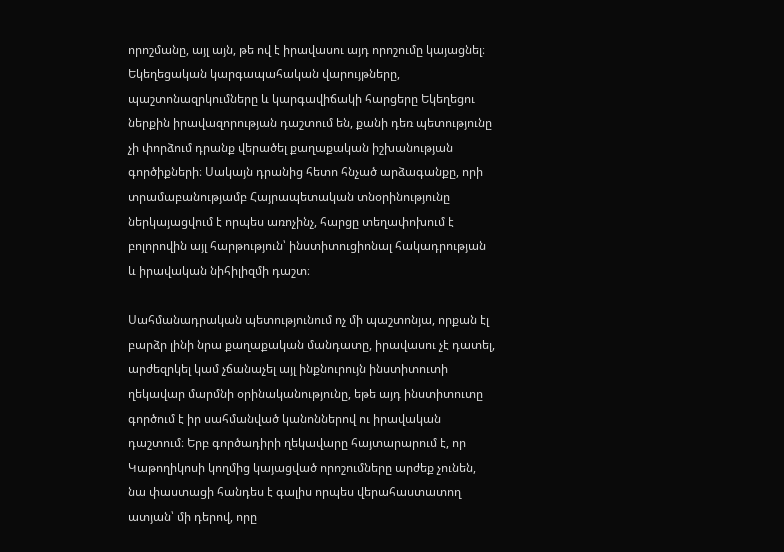որոշմանը, այլ այն, թե ով է իրավասու այդ որոշումը կայացնել։ Եկեղեցական կարգապահական վարույթները, պաշտոնազրկումները և կարգավիճակի հարցերը Եկեղեցու ներքին իրավազորության դաշտում են, քանի դեռ պետությունը չի փորձում դրանք վերածել քաղաքական իշխանության գործիքների։ Սակայն դրանից հետո հնչած արձագանքը, որի տրամաբանությամբ Հայրապետական տնօրինությունը ներկայացվում է որպես առոչինչ, հարցը տեղափոխում է բոլորովին այլ հարթություն՝ ինստիտուցիոնալ հակադրության և իրավական նիհիլիզմի դաշտ։

Սահմանադրական պետությունում ոչ մի պաշտոնյա, որքան էլ բարձր լինի նրա քաղաքական մանդատը, իրավասու չէ դատել, արժեզրկել կամ չճանաչել այլ ինքնուրույն ինստիտուտի ղեկավար մարմնի օրինականությունը, եթե այդ ինստիտուտը գործում է իր սահմանված կանոններով ու իրավական դաշտում։ Երբ գործադիրի ղեկավարը հայտարարում է, որ Կաթողիկոսի կողմից կայացված որոշումները արժեք չունեն, նա փաստացի հանդես է գալիս որպես վերահաստատող ատյան՝ մի դերով, որը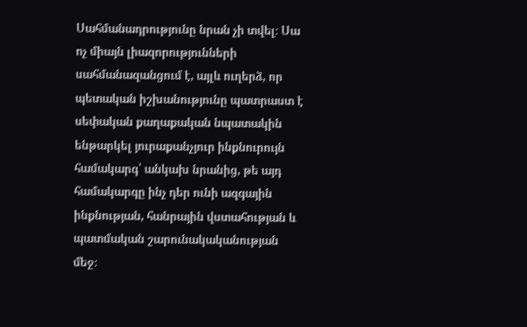Սահմանադրությունը նրան չի տվել։ Սա ոչ միայն լիազորությունների սահմանազանցում է, այլև ուղերձ, որ պետական իշխանությունը պատրաստ է սեփական քաղաքական նպատակին ենթարկել յուրաքանչյուր ինքնուրույն համակարգ՝ անկախ նրանից, թե այդ համակարգը ինչ դեր ունի ազգային ինքնության, հանրային վստահության և պատմական շարունակականության մեջ։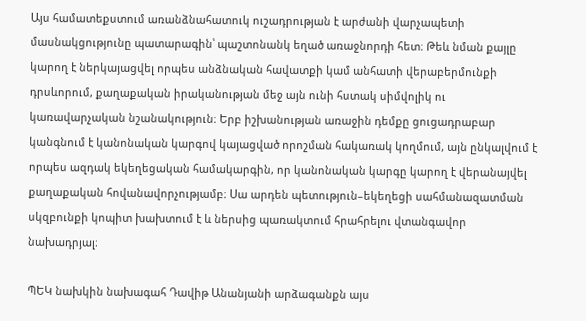Այս համատեքստում առանձնահատուկ ուշադրության է արժանի վարչապետի մասնակցությունը պատարագին՝ պաշտոնանկ եղած առաջնորդի հետ։ Թեև նման քայլը կարող է ներկայացվել որպես անձնական հավատքի կամ անհատի վերաբերմունքի դրսևորում, քաղաքական իրականության մեջ այն ունի հստակ սիմվոլիկ ու կառավարչական նշանակություն։ Երբ իշխանության առաջին դեմքը ցուցադրաբար կանգնում է կանոնական կարգով կայացված որոշման հակառակ կողմում, այն ընկալվում է որպես ազդակ եկեղեցական համակարգին, որ կանոնական կարգը կարող է վերանայվել քաղաքական հովանավորչությամբ։ Սա արդեն պետություն–եկեղեցի սահմանազատման սկզբունքի կոպիտ խախտում է և ներսից պառակտում հրահրելու վտանգավոր նախադրյալ։

ՊԵԿ նախկին նախագահ Դավիթ Անանյանի արձագանքն այս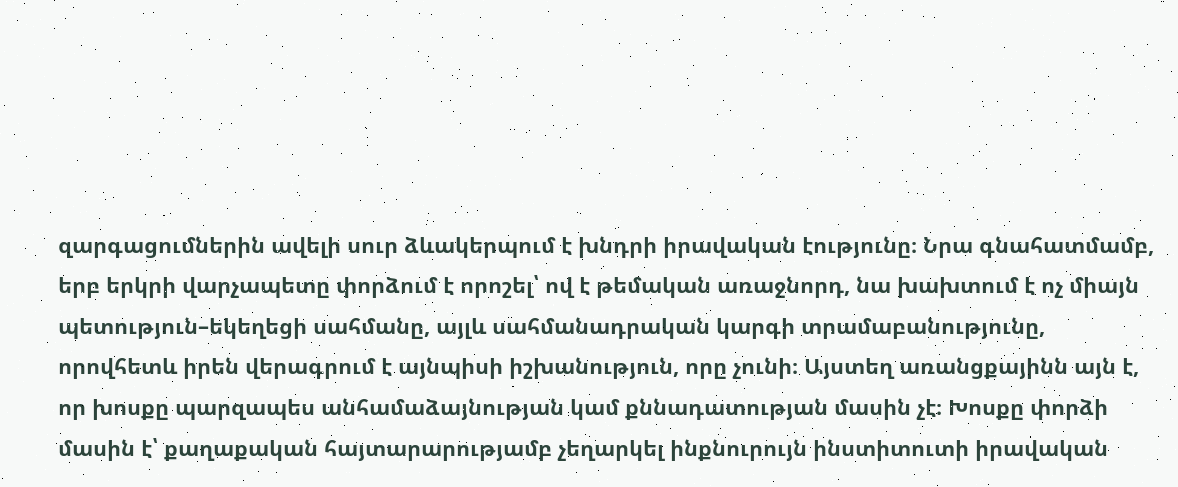զարգացումներին ավելի սուր ձևակերպում է խնդրի իրավական էությունը։ Նրա գնահատմամբ, երբ երկրի վարչապետը փորձում է որոշել՝ ով է թեմական առաջնորդ, նա խախտում է ոչ միայն պետություն–եկեղեցի սահմանը, այլև սահմանադրական կարգի տրամաբանությունը, որովհետև իրեն վերագրում է այնպիսի իշխանություն, որը չունի։ Այստեղ առանցքայինն այն է, որ խոսքը պարզապես անհամաձայնության կամ քննադատության մասին չէ։ Խոսքը փորձի մասին է՝ քաղաքական հայտարարությամբ չեղարկել ինքնուրույն ինստիտուտի իրավական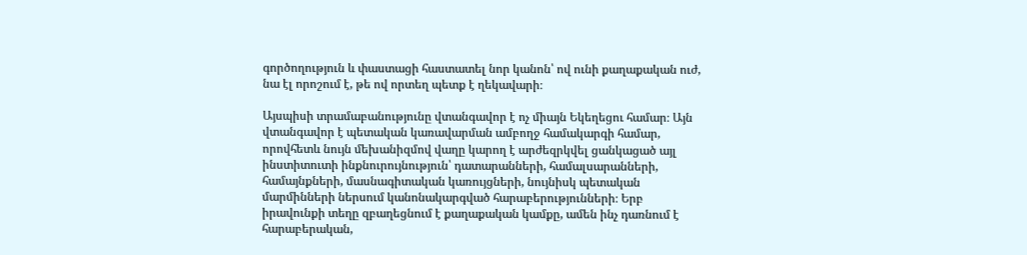գործողություն և փաստացի հաստատել նոր կանոն՝ ով ունի քաղաքական ուժ, նա էլ որոշում է, թե ով որտեղ պետք է ղեկավարի։

Այսպիսի տրամաբանությունը վտանգավոր է ոչ միայն Եկեղեցու համար։ Այն վտանգավոր է պետական կառավարման ամբողջ համակարգի համար, որովհետև նույն մեխանիզմով վաղը կարող է արժեզրկվել ցանկացած այլ ինստիտուտի ինքնուրույնություն՝ դատարանների, համալսարանների, համայնքների, մասնագիտական կառույցների, նույնիսկ պետական մարմինների ներսում կանոնակարգված հարաբերությունների։ Երբ իրավունքի տեղը զբաղեցնում է քաղաքական կամքը, ամեն ինչ դառնում է հարաբերական,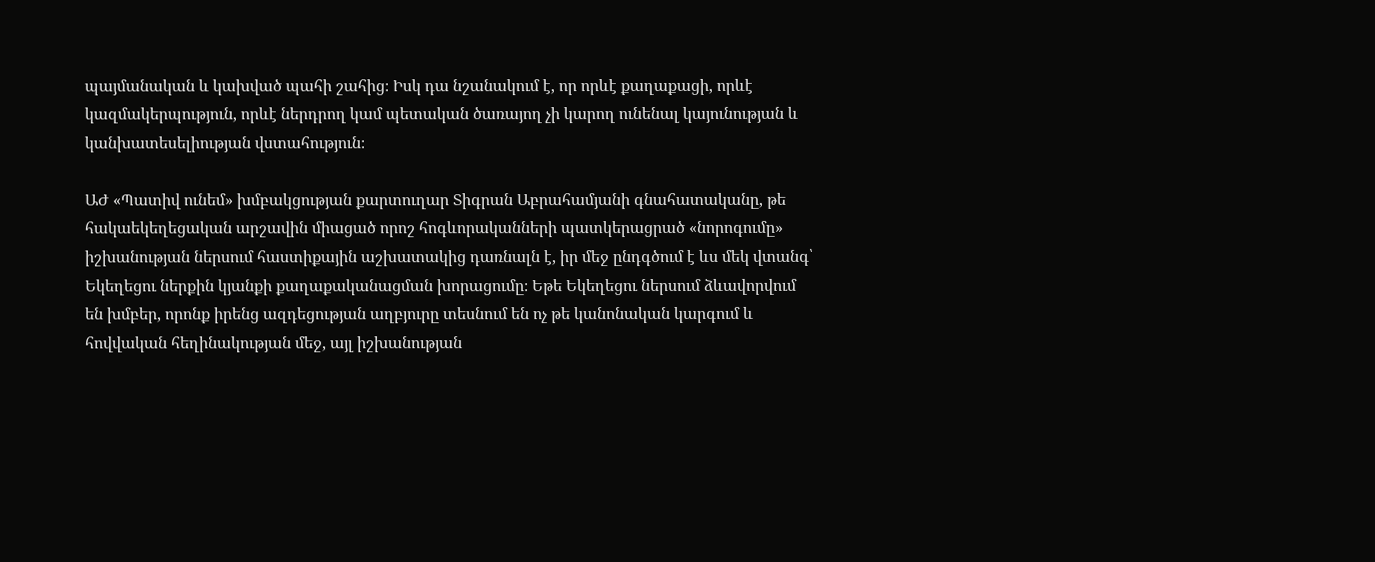պայմանական և կախված պահի շահից։ Իսկ դա նշանակում է, որ որևէ քաղաքացի, որևէ կազմակերպություն, որևէ ներդրող կամ պետական ծառայող չի կարող ունենալ կայունության և կանխատեսելիության վստահություն։

ԱԺ «Պատիվ ունեմ» խմբակցության քարտուղար Տիգրան Աբրահամյանի գնահատականը, թե հակաեկեղեցական արշավին միացած որոշ հոգևորականների պատկերացրած «նորոգումը» իշխանության ներսում հաստիքային աշխատակից դառնալն է, իր մեջ ընդգծում է ևս մեկ վտանգ՝ Եկեղեցու ներքին կյանքի քաղաքականացման խորացումը։ Եթե Եկեղեցու ներսում ձևավորվում են խմբեր, որոնք իրենց ազդեցության աղբյուրը տեսնում են ոչ թե կանոնական կարգում և հովվական հեղինակության մեջ, այլ իշխանության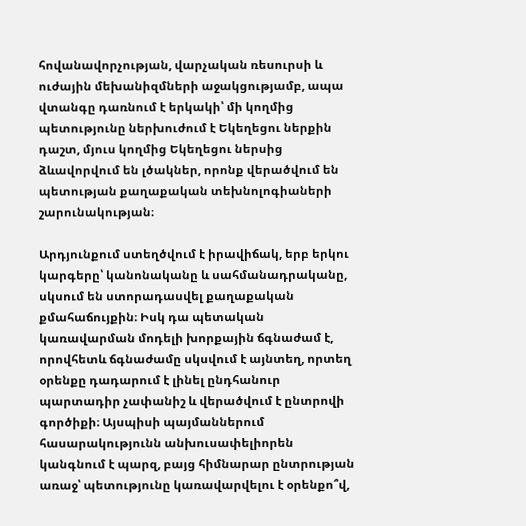հովանավորչության, վարչական ռեսուրսի և ուժային մեխանիզմների աջակցությամբ, ապա վտանգը դառնում է երկակի՝ մի կողմից պետությունը ներխուժում է Եկեղեցու ներքին դաշտ, մյուս կողմից Եկեղեցու ներսից ձևավորվում են լծակներ, որոնք վերածվում են պետության քաղաքական տեխնոլոգիաների շարունակության։

Արդյունքում ստեղծվում է իրավիճակ, երբ երկու կարգերը՝ կանոնականը և սահմանադրականը, սկսում են ստորադասվել քաղաքական քմահաճույքին։ Իսկ դա պետական կառավարման մոդելի խորքային ճգնաժամ է, որովհետև ճգնաժամը սկսվում է այնտեղ, որտեղ օրենքը դադարում է լինել ընդհանուր պարտադիր չափանիշ և վերածվում է ընտրովի գործիքի։ Այսպիսի պայմաններում հասարակությունն անխուսափելիորեն կանգնում է պարզ, բայց հիմնարար ընտրության առաջ՝ պետությունը կառավարվելու է օրենքո՞վ,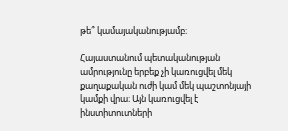թե՞ կամայականությամբ։

Հայաստանում պետականության ամրությունը երբեք չի կառուցվել մեկ քաղաքական ուժի կամ մեկ պաշտոնյայի կամքի վրա։ Այն կառուցվել է ինստիտուտների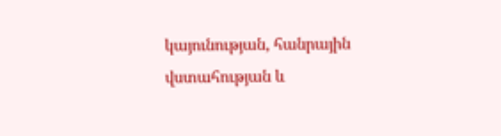կայունության, հանրային վստահության և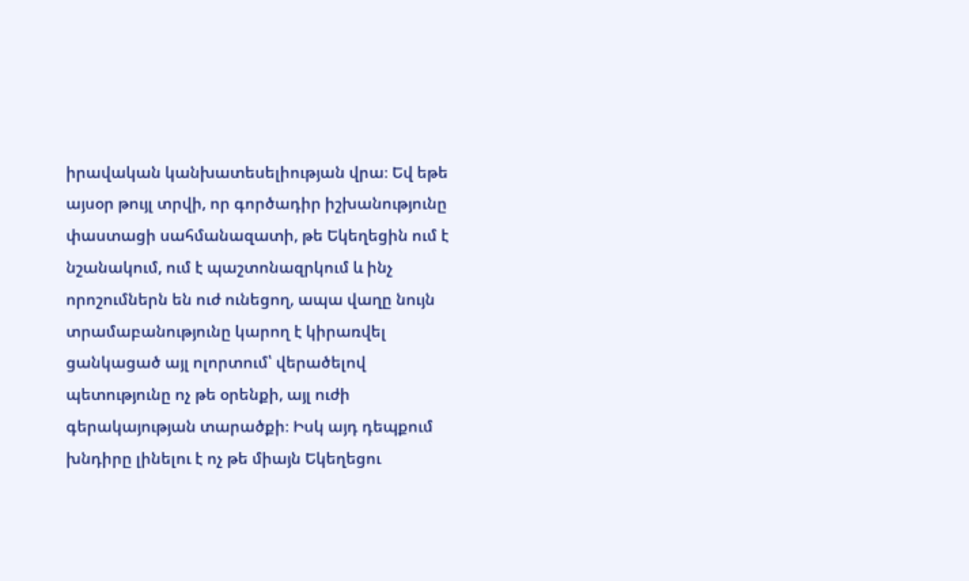իրավական կանխատեսելիության վրա։ Եվ եթե այսօր թույլ տրվի, որ գործադիր իշխանությունը փաստացի սահմանազատի, թե Եկեղեցին ում է նշանակում, ում է պաշտոնազրկում և ինչ որոշումներն են ուժ ունեցող, ապա վաղը նույն տրամաբանությունը կարող է կիրառվել ցանկացած այլ ոլորտում՝ վերածելով պետությունը ոչ թե օրենքի, այլ ուժի գերակայության տարածքի։ Իսկ այդ դեպքում խնդիրը լինելու է ոչ թե միայն Եկեղեցու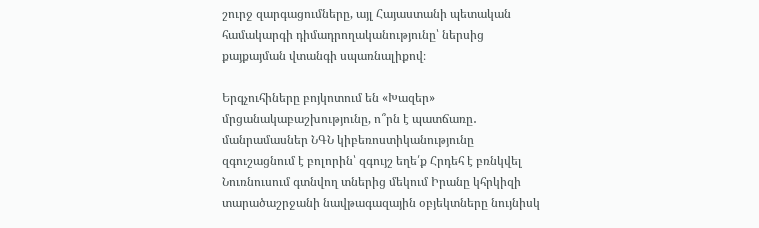շուրջ զարգացումները, այլ Հայաստանի պետական համակարգի դիմադրողականությունը՝ ներսից քայքայման վտանգի սպառնալիքով։

Երգչուհիները բոյկոտում են «Խազեր» մրցանակաբաշխությունը, ո՞րն է պատճառը․ մանրամասներ ՆԳՆ կիբեռոստիկանությունը զգուշացնում է բոլորին՝ զգույշ եղե՛ք Հրդեհ է բռնկվել Նուռնուսում գտնվող տներից մեկում Իրանը կհրկիզի տարածաշրջանի նավթագազային օբյեկտները նույնիսկ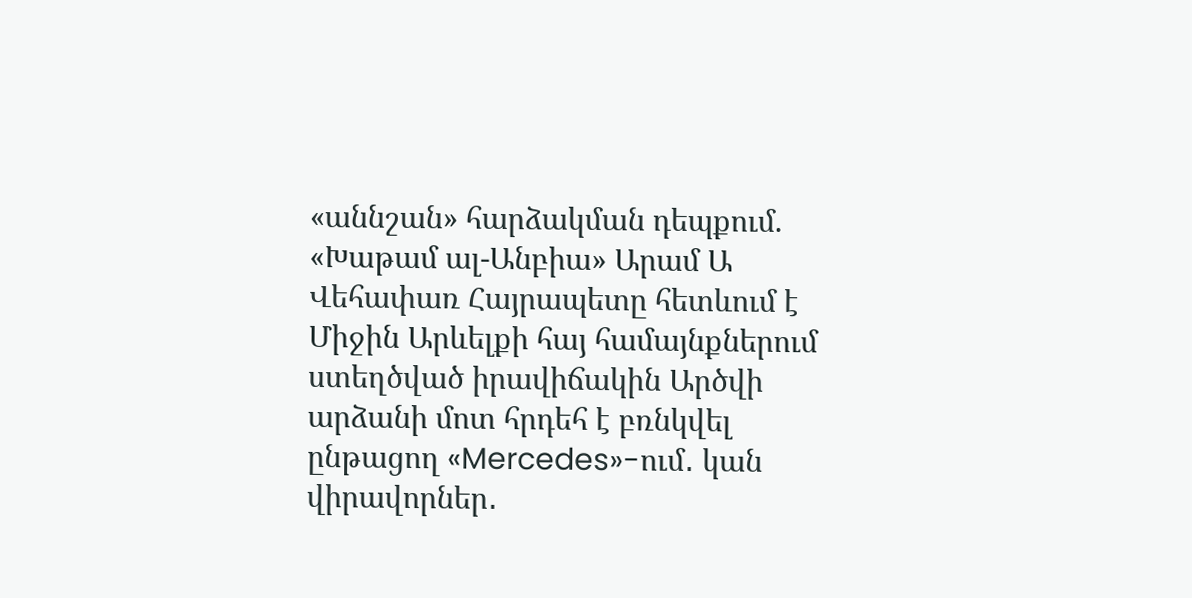«աննշան» հարձակման դեպքում. «Խաթամ ալ-Անբիա» Արամ Ա Վեհափառ Հայրապետը հետևում է Միջին Արևելքի հայ համայնքներում ստեղծված իրավիճակին Արծվի արձանի մոտ հրդեհ է բռնկվել ընթացող «Mercedes»-ում․ կան վիրավորներ․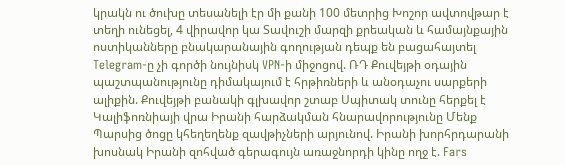կրակն ու ծուխը տեսանելի էր մի քանի 100 մետրից Խոշոր ավտովթար է տեղի ունեցել, 4 վիրավոր կա Տավուշի մարզի քրեական և համայնքային ոստիկանները բնակարանային գողության դեպք են բացահայտել Telegram-ը չի գործի նույնիսկ VPN-ի միջոցով. ՌԴ Քուվեյթի օդային պաշտպանությունը դիմակայում է հրթիռների և անօդաչու սարքերի ալիքին. Քուվեյթի բանակի գլխավոր շտաբ Սպիտակ տունը հերքել է Կալիֆոռնիայի վրա Իրանի հարձակման հնարավորությունը Մենք Պարսից ծոցը կհեղեղենք զավթիչների արյունով. Իրանի խորհրդարանի խոսնակ Իրանի զոհված գերագույն առաջնորդի կինը ողջ է. Fars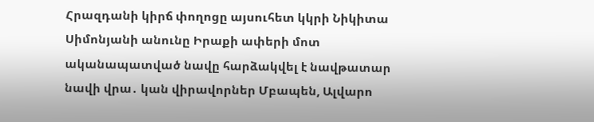Հրազդանի կիրճ փողոցը այսուհետ կկրի Նիկիտա Սիմոնյանի անունը Իրաքի ափերի մոտ ականապատված նավը հարձակվել է նավթատար նավի վրա․ կան վիրավորներ Մբապեն, Ալվարո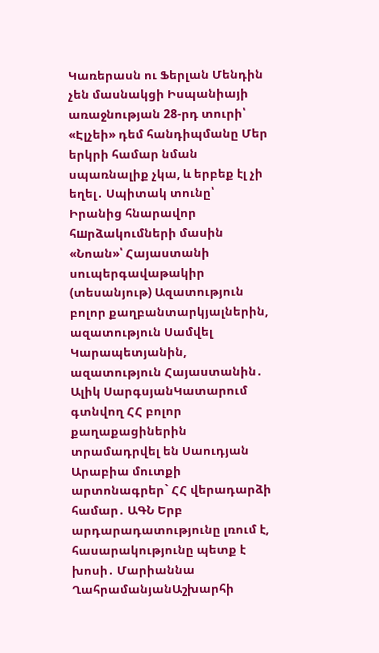Կառերասն ու Ֆերլան Մենդին չեն մասնակցի Իսպանիայի առաջնության 28-րդ տուրի՝ «Էլչեի» դեմ հանդիպմանը Մեր երկրի համար նման սպառնալիք չկա, և երբեք էլ չի եղել․ Սպիտակ տունը՝ Իրանից հնարավոր հшրձակումների մասին «Նոան»՝ Հայաստանի սուպերգավաթակիր (տեսանյութ) Ազատություն բոլոր քաղբանտարկյալներին, ազատություն Սամվել Կարապետյանին, ազատություն Հայաստանին․ Ալիկ ՍարգսյանԿատարում գտնվող ՀՀ բոլոր քաղաքացիներին տրամադրվել են Սաուդյան Արաբիա մուտքի արտոնագրեր` ՀՀ վերադարձի համար․ ԱԳՆ Երբ արդարադատությունը լռում է, հասարակությունը պետք է խոսի․ Մարիաննա ՂահրամանյանԱշխարհի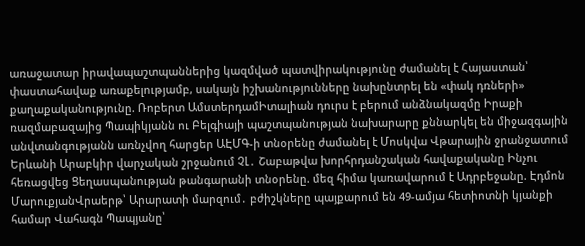առաջատար իրավապաշտպաններից կազմված պատվիրակությունը ժամանել է Հայաստան՝ փաստահավաք առաքելությամբ, սակայն իշխանությունները նախընտրել են «փակ դռների» քաղաքականությունը. Ռոբերտ ԱմստերդամԻտալիան դուրս է բերում անձնակազմը Իրաքի ռազմաբազայից Պապիկյանն ու Բելգիայի պաշտպանության նախարարը քննարկել են միջազգային անվտանգությանն առնչվող հարցեր ԱԷՄԳ-ի տնօրենը ժամանել է Մոսկվա Վթարային ջրանջատում Երևանի Արաբկիր վարչական շրջանում ՉԼ․ Շաբաթվա խորհրդանշական հավաքականը Ինչու հեռացվեց Ցեղասպանության թանգարանի տնօրենը. մեզ հիմա կառավարում է Ադրբեջանը. Էդմոն ՄարուքյանՎրաերթ՝ Արարատի մարզում․ բժիշկները պայքարում են 49-ամյա հետիոտնի կյանքի համար Վահագն Պապյանը՝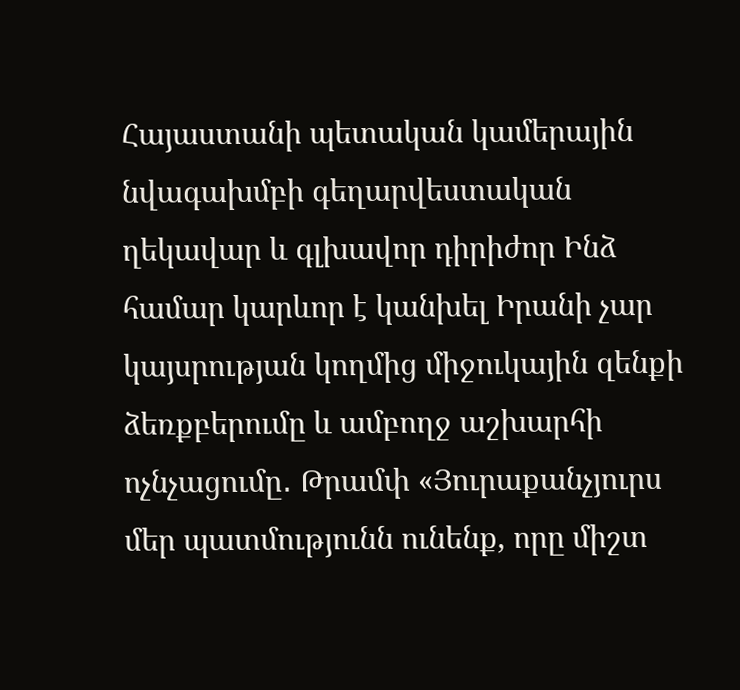Հայաստանի պետական կամերային նվագախմբի գեղարվեստական ղեկավար և գլխավոր դիրիժոր Ինձ համար կարևոր է կանխել Իրանի չար կայսրության կողմից միջուկային զենքի ձեռքբերումը և ամբողջ աշխարհի ոչնչացումը․ Թրամփ «Յուրաքանչյուրս մեր պատմությունն ունենք, որը միշտ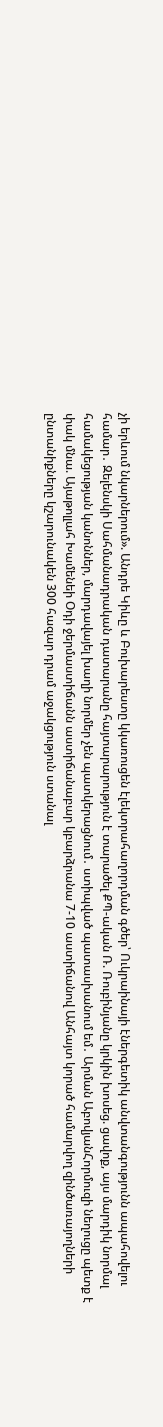չի երևում նկարներում». Անդրե Կիևը և Բուխարեստը կկառուցեն էլեկտրահաղորդման գծեր՝ Ուկրաինայի էներգետիկ անվտանգությունն ապահովելու համար․ Զելենսկի Սահմանադրական դատարանը հայտարարություն է տարածել ՔՊ-ական Ռ. Ռուբինյանը կրկին խոսեց. ցավոք, այս մարդիկ նորմալ համակեցության կանոններ, մարդավայել խաղի նորմեր չեն պատկերացնում․ ստիպված պատասխանում եմ․ Արման ԱբովյանՀորմուզի նեղուցը պետք է փակ մնա. Այաթոլլահ Խամենեի Օդի ջերմաստիճանն աստիճանաբար կբարձրանա 7-10 աստիճանով Անհայտ կորած համարվող զինծառայողների ընտանիքները կշարունակեն 300 հազար դրամ աջակցություն ստանալ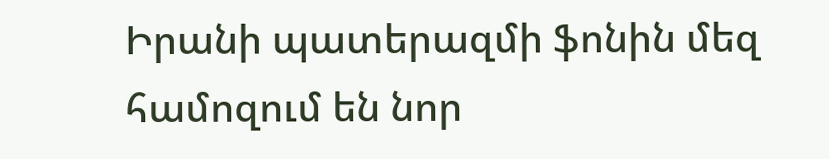Իրանի պատերազմի ֆոնին մեզ համոզում են նոր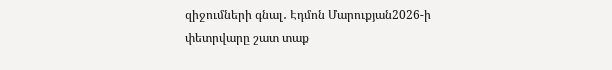զիջումների գնալ․ Էդմոն Մարուքյան2026-ի փետրվարը շատ տաք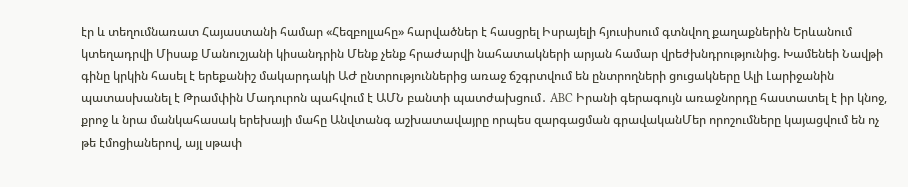էր և տեղումնառատ Հայաստանի համար «Հեզբոլլահը» հարվածներ է հասցրել Իսրայելի հյուսիսում գտնվող քաղաքներին Երևանում կտեղադրվի Միսաք Մանուշյանի կիսանդրին Մենք չենք հրաժարվի նահատակների արյան համար վրեժխնդրությունից. Խամենեի Նավթի գինը կրկին հասել է երեքանիշ մակարդակի ԱԺ ընտրություններից առաջ ճշգրտվում են ընտրողների ցուցակները Ալի Լարիջանին պատասխանել է Թրամփին Մադուրոն պահվում է ԱՄՆ բանտի պատժախցում․ ABC Իրանի գերագույն առաջնորդը հաստատել է իր կնոջ, քրոջ և նրա մանկահասակ երեխայի մահը Անվտանգ աշխատավայրը որպես զարգացման գրավականՄեր որոշումները կայացվում են ոչ թե էմոցիաներով, այլ սթափ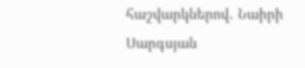հաշվարկներով․ Նաիրի Սարգսյան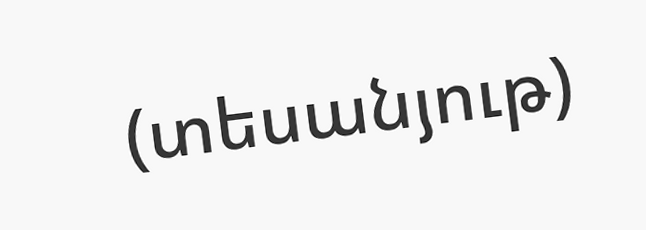(տեսանյութ)